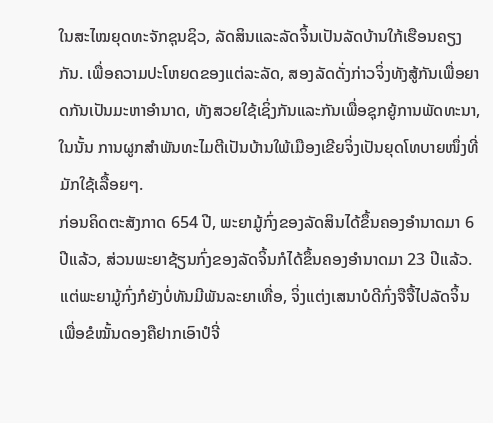ໃນສະໄໝຍຸດທະຈັກຊຸນຊິວ, ລັດສິນແລະລັດຈິ້ນເປັນລັດບ້ານໃກ້ເຮືອນຄຽງກັນ. ເພື່ອຄວາມປະໂຫຍດຂອງແຕ່ລະລັດ, ສອງລັດດັ່ງກ່າວຈິ່ງທັງສູ້ກັນເພື່ອຍາດກັນເປັນມະຫາອຳນາດ, ທັງສວຍໃຊ້ເຊິ່ງກັນແລະກັນເພື່ອຊຸກຍູ້ການພັດທະນາ, ໃນນັ້ນ ການຜູກສຳພັນທະໄມຕີເປັນບ້ານໃພ້ເມືອງເຂີຍຈິ່ງເປັນຍຸດໂທບາຍໜຶ່ງທີ່ມັກໃຊ້ເລື້ອຍໆ.
ກ່ອນຄິດຕະສັງກາດ 654 ປີ, ພະຍາມູ້ກົ່ງຂອງລັດສິນໄດ້ຂຶ້ນຄອງອຳນາດມາ 6 ປີແລ້ວ, ສ່ວນພະຍາຊ້ຽນກົ່ງຂອງລັດຈິ້ນກໍໄດ້ຂຶ້ນຄອງອຳນາດມາ 23 ປີແລ້ວ. ແຕ່ພະຍາມູ້ກົ່ງກໍຍັງບໍ່ທັນມີພັນລະຍາເທື່ອ, ຈິ່ງແຕ່ງເສນາບໍດີກົ່ງຈືຈື້ໄປລັດຈິ້ນເພື່ອຂໍໝັ້ນດອງຄືຢາກເອົາປໍຈີ່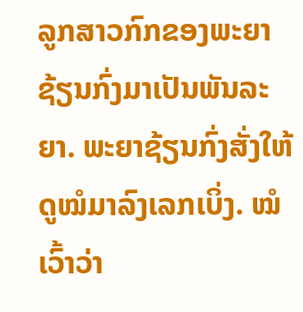ລູກສາວກົກຂອງພະຍາຊ້ຽນກົ່ງມາເປັນພັນລະຍາ. ພະຍາຊ້ຽນກົ່ງສັ່ງໃຫ້ດູໝໍມາລົງເລກເບິ່ງ. ໝໍເວົ້າວ່າ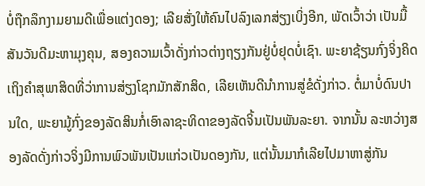ບໍ່ຖືກລຶກງາມຍາມດີເພື່ອແຕ່ງດອງ; ເລີຍສັ່ງໃຫ້ຄົນໄປລົງເລກສ່ຽງເບິ່ງອີກ, ພັດເວົ້າວ່າ ເປັນມື້ສັນວັນດີມະຫາມຸງຄຸນ, ສອງຄວາມເວົ້າດັ່ງກ່າວຕ່າງຖຽງກັນຢູ່ບໍ່ຢຸດບໍ່ເຊົາ. ພະຍາຊ້ຽນກົ່ງຈິ່ງຄິດເຖິງຄຳສຸພາສິດທີ່ວ່າການສ່ຽງໂຊກມັກສັກສິດ, ເລີຍເຫັນດີນຳການສູ່ຂໍດັ່ງກ່າວ. ຕໍ່ມາບໍ່ດົນປານໃດ, ພະຍາມູ້ກົ່ງຂອງລັດສິນກໍ່ເອົາລາຊະທິດາຂອງລັດຈິ້ນເປັນພັນລະຍາ. ຈາກນັ້ນ ລະຫວ່າງສອງລັດດັ່ງກ່າວຈິ່ງມີການພົວພັນເປັນແກ່ວເປັນດອງກັນ, ແຕ່ນັ້ນມາກໍເລີຍໄປມາຫາສູ່ກັນ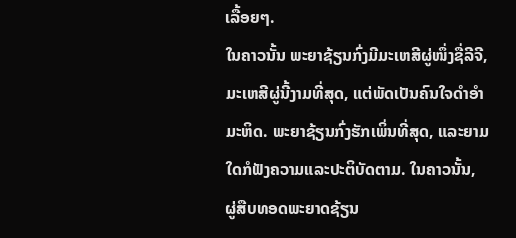ເລື້ອຍໆ.
ໃນຄາວນັ້ນ ພະຍາຊ້ຽນກົ່ງມີມະເຫສີຜູ່ໜຶ່ງຊື່ລີຈີ, ມະເຫສີຜູ່ນີ້ງາມທີ່ສຸດ, ແຕ່ພັດເປັນຄົນໃຈດຳອຳມະຫິດ. ພະຍາຊ້ຽນກົ່ງຮັກເພິ່ນທີ່ສຸດ, ແລະຍາມໃດກໍຟັງຄວາມແລະປະຕິບັດຕາມ. ໃນຄາວນັ້ນ, ຜູ່ສືບທອດພະຍາດຊ້ຽນ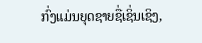ກົ່ງແມ່ນຍຸດຊາຍຊື່ເຊິ່ນເຊິງ,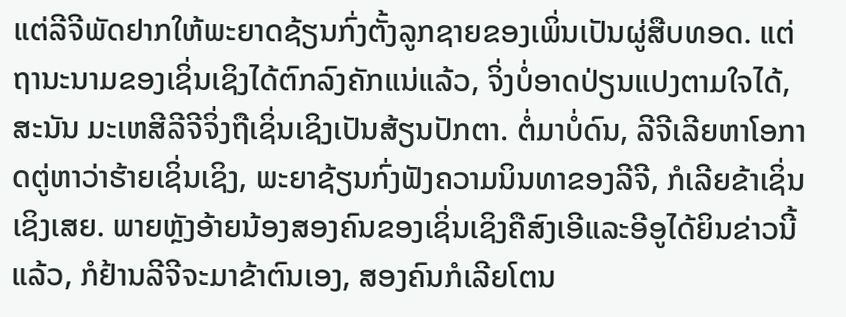ແຕ່ລີຈີພັດຢາກໃຫ້ພະຍາດຊ້ຽນກົ່ງຕັ້ງລູກຊາຍຂອງເພິ່ນເປັນຜູ່ສືບທອດ. ແຕ່ຖານະນາມຂອງເຊິ່ນເຊິງໄດ້ຕົກລົງຄັກແນ່ແລ້ວ, ຈິ່ງບໍ່ອາດປ່ຽນແປງຕາມໃຈໄດ້, ສະນັນ ມະເຫສີລີຈີຈິ່ງຖືເຊິ່ນເຊິງເປັນສ້ຽນປັກຕາ. ຕໍ່ມາບໍ່ດົນ, ລີຈີເລີຍຫາໂອກາດຕູ່ຫາວ່າຮ້າຍເຊິ່ນເຊິງ, ພະຍາຊ້ຽນກົ່ງຟັງຄວາມນິນທາຂອງລີຈີ, ກໍເລີຍຂ້າເຊິ່ນເຊິງເສຍ. ພາຍຫຼັງອ້າຍນ້ອງສອງຄົນຂອງເຊິ່ນເຊິງຄືສົງເອີແລະອີອູໄດ້ຍິນຂ່າວນີ້ແລ້ວ, ກໍຢ້ານລີຈີຈະມາຂ້າຕົນເອງ, ສອງຄົນກໍເລີຍໂຕນ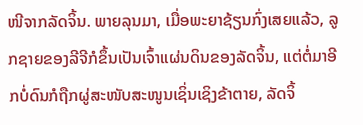ໜີຈາກລັດຈິ້ນ. ພາຍລຸນມາ, ເມື່ອພະຍາຊ້ຽນກົ່ງເສຍແລ້ວ, ລູກຊາຍຂອງລີຈີກໍຂຶ້ນເປັນເຈົ້າແຜ່ນດິນຂອງລັດຈິ້ນ, ແຕ່ຕໍ່ມາອີກບໍ່ດົນກໍຖືກຜູ່ສະໜັບສະໜູນເຊິ່ນເຊິງຂ້າຕາຍ, ລັດຈິ້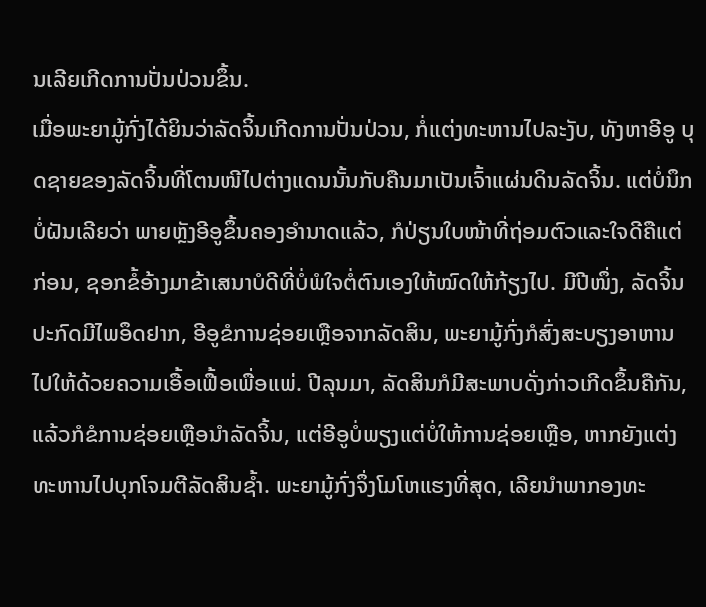ນເລີຍເກີດການປັ່ນປ່ວນຂຶ້ນ.
ເມື່ອພະຍາມູ້ກົ່ງໄດ້ຍິນວ່າລັດຈິ້ນເກີດການປັ່ນປ່ວນ, ກໍ່ແຕ່ງທະຫານໄປລະງັບ, ທັງຫາອີອູ ບຸດຊາຍຂອງລັດຈິ້ນທີ່ໂຕນໜີໄປຕ່າງແດນນັ້ນກັບຄືນມາເປັນເຈົ້າແຜ່ນດິນລັດຈິ້ນ. ແຕ່ບໍ່ນຶກບໍ່ຝັນເລີຍວ່າ ພາຍຫຼັງອີອູຂຶ້ນຄອງອຳນາດແລ້ວ, ກໍປ່ຽນໃບໜ້າທີ່ຖ່ອມຕົວແລະໃຈດີຄືແຕ່ກ່ອນ, ຊອກຂໍ້ອ້າງມາຂ້າເສນາບໍດີທີ່ບໍ່ພໍໃຈຕໍ່ຕົນເອງໃຫ້ໝົດໃຫ້ກ້ຽງໄປ. ມີປີໜຶ່ງ, ລັດຈິ້ນປະກົດມີໄພອຶດຢາກ, ອີອູຂໍການຊ່ອຍເຫຼືອຈາກລັດສິນ, ພະຍາມູ້ກົ່ງກໍສົ່ງສະບຽງອາຫານໄປໃຫ້ດ້ວຍຄວາມເອື້ອເຟື້ອເພື່ອແພ່. ປີລຸນມາ, ລັດສິນກໍມີສະພາບດັ່ງກ່າວເກີດຂຶ້ນຄືກັນ, ແລ້ວກໍຂໍການຊ່ອຍເຫຼືອນໍາລັດຈິ້ນ, ແຕ່ອີອູບໍ່ພຽງແຕ່ບໍ່ໃຫ້ການຊ່ອຍເຫຼືອ, ຫາກຍັງແຕ່ງທະຫານໄປບຸກໂຈມຕີລັດສິນຊ້ຳ. ພະຍາມູ້ກົ່ງຈຶ່ງໂມໂຫແຮງທີ່ສຸດ, ເລີຍນຳພາກອງທະ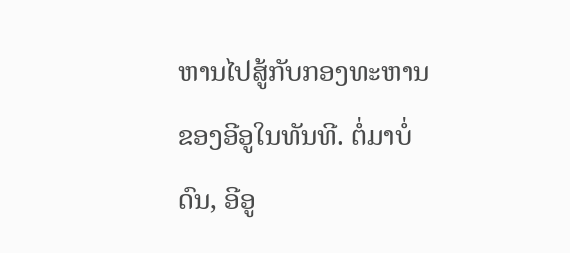ຫານໄປສູ້ກັບກອງທະຫານຂອງອີອູໃນທັນທີ. ຕໍ່ມາບໍ່ດົນ, ອີອູ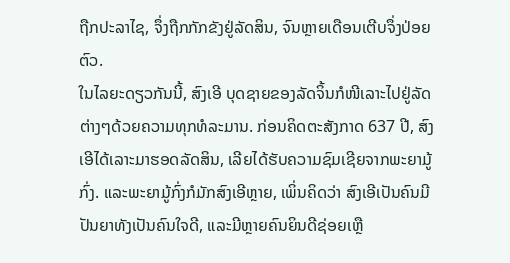ຖືກປະລາໄຊ, ຈຶ່ງຖືກກັກຂັງຢູ່ລັດສິນ, ຈົນຫຼາຍເດືອນເຕີບຈຶ່ງປ່ອຍຕົວ.
ໃນໄລຍະດຽວກັນນີ້, ສົງເອີ ບຸດຊາຍຂອງລັດຈິ້ນກໍໜີເລາະໄປຢູ່ລັດຕ່າງໆດ້ວຍຄວາມທຸກທໍລະມານ. ກ່ອນຄິດຕະສັງກາດ 637 ປີ, ສົງເອີໄດ້ເລາະມາຮອດລັດສິນ, ເລີຍໄດ້ຮັບຄວາມຊົມເຊີຍຈາກພະຍາມູ້ກົ່ງ. ແລະພະຍາມູ້ກົ່ງກໍມັກສົງເອີຫຼາຍ, ເພິ່ນຄິດວ່າ ສົງເອີເປັນຄົນມີປັນຍາທັງເປັນຄົນໃຈດີ, ແລະມີຫຼາຍຄົນຍິນດີຊ່ອຍເຫຼື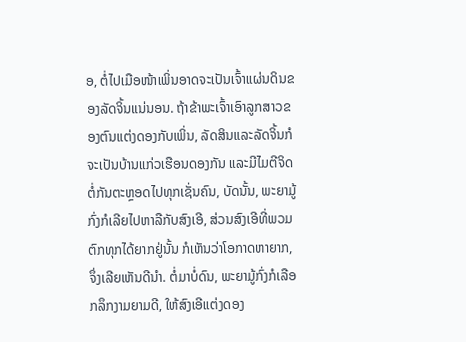ອ, ຕໍ່ໄປເມືອໜ້າເພິ່ນອາດຈະເປັນເຈົ້າແຜ່ນດິນຂອງລັດຈິ້ນແນ່ນອນ. ຖ້າຂ້າພະເຈົ້າເອົາລູກສາວຂອງຕົນແຕ່ງດອງກັບເພິ່ນ, ລັດສິນແລະລັດຈິ້ນກໍຈະເປັນບ້ານແກ່ວເຮືອນດອງກັນ ແລະມີໄມຕີຈິດຕໍ່ກັນຕະຫຼອດໄປທຸກເຊັ່ນຄົນ, ບັດນັ້ນ, ພະຍາມູ້ກົ່ງກໍເລີຍໄປຫາລືກັບສົງເອີ, ສ່ວນສົງເອີທີ່ພວມຕົກທຸກໄດ້ຍາກຢູ່ນັ້ນ ກໍເຫັນວ່າໂອກາດຫາຍາກ, ຈຶ່ງເລີຍເຫັນດີນຳ. ຕໍ່ມາບໍ່ດົນ, ພະຍາມູ້ກົ່ງກໍເລືອກລຶກງາມຍາມດີ, ໃຫ້ສົງເອີແຕ່ງດອງ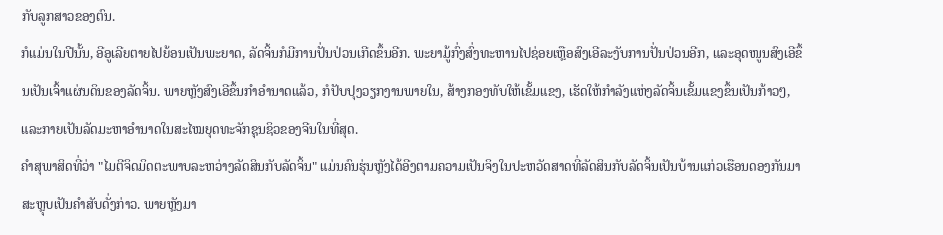ກັບລູກສາວຂອງຕົນ.
ກໍແມ່ນໃນປີນັ້ນ, ອີອູເລີຍຕາຍໄປຍ້ອນເປັນພະຍາດ, ລັດຈິ້ນກໍມີການປັ່ນປ່ວນເກີດຂຶ້ນອີກ. ພະຍາມູ້ກົ່ງສົ່ງທະຫານໄປຊ່ອຍເຫຼືອສົງເອີລະງັບການປັ່ນປ່ວນອີກ, ແລະອຸດໜູນສົງເອີຂຶ້ນເປັນເຈົ້າແຜ່ນດິນຂອງລັດຈິ້ນ. ພາຍຫຼັງສົງເອີຂຶ້ນກຳອຳນາດແລ້ວ, ກໍປັບປຸງວຽກງານພາຍໃນ, ສ້າງກອງທັບໃຫ້ເຂັ້ມແຂງ, ເຮັດໃຫ້ກຳລັງແຫ່ງລັດຈິ້ນເຂັ້ມແຂງຂຶ້ນເປັນກ້າວໆ, ແລະກາຍເປັນລັດມະຫາອຳນາດໃນສະໄໝຍຸດທະຈັກຊຸນຊິວຂອງຈີນໃນທີ່ສຸດ.
ຄຳສຸພາສິດທີ່ວ່າ "ໄມຕີຈິດມິດຕະພາບລະຫວ່າງລັດສິນກັບລັດຈິ້ນ" ແມ່ນຄົນຮຸ່ນຫຼັງໄດ້ອີງຕາມຄວາມເປັນຈິງໃນປະຫວັດສາດທີ່ລັດສິນກັບລັດຈິ້ນເປັນບ້ານແກ່ວເຮືອນດອງກັນມາສະຫຼຸບເປັນຄຳສັບດັ່ງກ່າວ. ພາຍຫຼັງມາ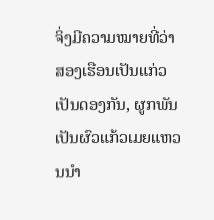ຈິ່ງມີຄວາມໝາຍທີ່ວ່າ ສອງເຮືອນເປັນແກ່ວເປັນດອງກັນ, ຜູກພັນເປັນຜົວແກ້ວເມຍແຫວນນຳ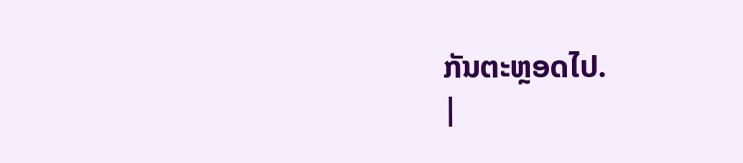ກັນຕະຫຼອດໄປ.
|